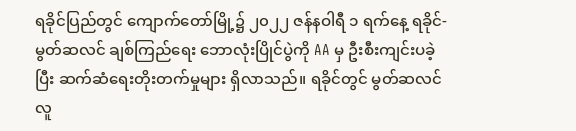ရခိုင်ပြည်တွင် ကျောက်တော်မြို့၌ ၂၀၂၂ ဇန်နဝါရီ ၁ ရက်နေ့ ရခိုင်-မွတ်ဆလင် ချစ်ကြည်ရေး ဘောလုံးပြိုင်ပွဲကို AA မှ ဦးစီးကျင်းပခဲ့ပြီး ဆက်ဆံရေးတိုးတက်မှုများ ရှိလာသည်။ ရခိုင်တွင် မွတ်ဆလင် လူ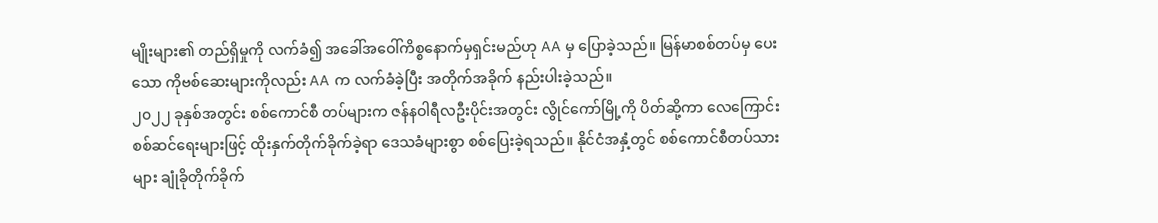မျိုးများ၏ တည်ရှိမှုကို လက်ခံ၍ အခေါ်အဝေါ်ကိစ္စနောက်မှရှင်းမည်ဟု AA မှ ပြောခဲ့သည်။ မြန်မာစစ်တပ်မှ ပေးသော ကိုဗစ်ဆေးများကိုလည်း AA က လက်ခံခဲ့ပြီး အတိုက်အခိုက် နည်းပါးခဲ့သည်။
၂၀၂၂ ခုနှစ်အတွင်း စစ်ကောင်စီ တပ်များက ဇန်နဝါရီလဦးပိုင်းအတွင်း လွိုင်ကော်မြို့ကို ပိတ်ဆို့ကာ လေကြောင်း စစ်ဆင်ရေးများဖြင့် ထိုးနှက်တိုက်ခိုက်ခဲ့ရာ ဒေသခံများစွာ စစ်ပြေးခဲ့ရသည်။ နိုင်ငံအနှံ့တွင် စစ်ကောင်စီတပ်သားများ ချုံခိုတိုက်ခိုက်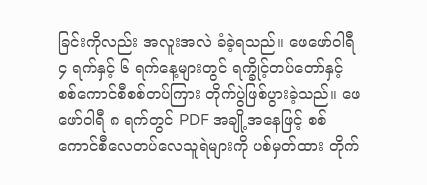ခြင်းကိုလည်း အလူးအလဲ ခံခဲ့ရသည်။ ဖေဖော်ဝါရီ ၄ ရက်နှင့် ၆ ရက်နေ့များတွင် ရက္ခိုင့်တပ်တော်နှင့် စစ်ကောင်စီစစ်တပ်ကြား တိုက်ပွဲဖြစ်ပွားခဲ့သည်။ ဖေဖော်ဝါရီ ၈ ရက်တွင် PDF အချို့အနေဖြင့် စစ်ကောင်စီလေတပ်လေသူရဲများကို ပစ်မှတ်ထား တိုက်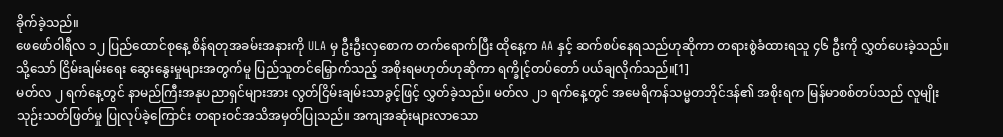ခိုက်ခဲ့သည်။
ဖေဖော်ဝါရီလ ၁၂ ပြည်ထောင်စုနေ့ စိန်ရတုအခမ်းအနားကို ULA မှ ဦးဦးလှစောက တက်ရောက်ပြီး ထိုနေ့က AA နှင့် ဆက်စပ်နေရသည်ဟုဆိုကာ တရားစွဲခံထားရသူ ၄၆ ဦးကို လွှတ်ပေးခဲ့သည်။ သို့သော် ငြိမ်းချမ်းရေး ဆွေးနွေးမှုများအတွက်မူ ပြည်သူတင်မြှောက်သည့် အစိုးရမဟုတ်ဟုဆိုကာ ရက္ခိုင့်တပ်တော် ပယ်ချလိုက်သည်။[1]
မတ်လ ၂ ရက်နေ့တွင် နာမည်ကြီးအနုပညာရှင်များအား လွတ်ငြိမ်းချမ်းသာခွင့်ဖြင့် လွှတ်ခဲ့သည်။ မတ်လ ၂၁ ရက်နေ့တွင် အမေရိကန်သမ္မတဘိုင်ဒန်၏ အစိုးရက မြန်မာစစ်တပ်သည် လူမျိုးသုဉ်းသတ်ဖြတ်မှု ပြုလုပ်ခဲ့ကြောင်း တရားဝင်အသိအမှတ်ပြုသည်။ အကျအဆုံးများလာသော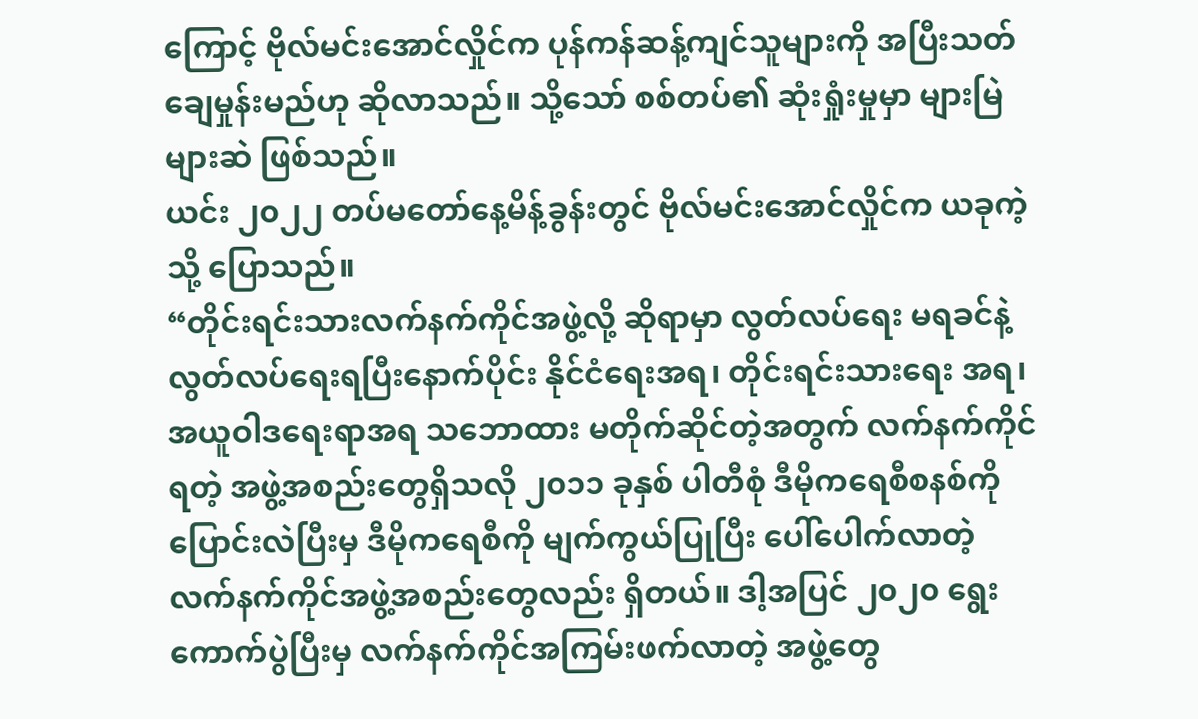ကြောင့် ဗိုလ်မင်းအောင်လှိုင်က ပုန်ကန်ဆန့်ကျင်သူများကို အပြီးသတ်ချေမှုန်းမည်ဟု ဆိုလာသည်။ သို့သော် စစ်တပ်၏ ဆုံးရှုံးမှုမှာ များမြဲ များဆဲ ဖြစ်သည်။
ယင်း ၂၀၂၂ တပ်မတော်နေ့မိန့်ခွန်းတွင် ဗိုလ်မင်းအောင်လှိုင်က ယခုကဲ့သို့ ပြောသည်။
“တိုင်းရင်းသားလက်နက်ကိုင်အဖွဲ့လို့ ဆိုရာမှာ လွတ်လပ်ရေး မရခင်နဲ့ လွတ်လပ်ရေးရပြီးနောက်ပိုင်း နိုင်ငံရေးအရ၊ တိုင်းရင်းသားရေး အရ၊ အယူဝါဒရေးရာအရ သဘောထား မတိုက်ဆိုင်တဲ့အတွက် လက်နက်ကိုင်ရတဲ့ အဖွဲ့အစည်းတွေရှိသလို ၂၀၁၁ ခုနှစ် ပါတီစုံ ဒီမိုကရေစီစနစ်ကို ပြောင်းလဲပြီးမှ ဒီမိုကရေစီကို မျက်ကွယ်ပြုပြီး ပေါ်ပေါက်လာတဲ့ လက်နက်ကိုင်အဖွဲ့အစည်းတွေလည်း ရှိတယ်။ ဒါ့အပြင် ၂၀၂၀ ရွေးကောက်ပွဲပြီးမှ လက်နက်ကိုင်အကြမ်းဖက်လာတဲ့ အဖွဲ့တွေ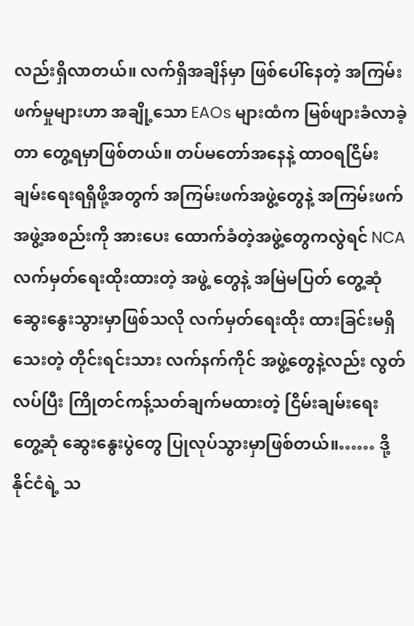လည်းရှိလာတယ်။ လက်ရှိအချိန်မှာ ဖြစ်ပေါ်နေတဲ့ အကြမ်းဖက်မှုများဟာ အချို့သော EAOs များထံက မြစ်ဖျားခံလာခဲ့တာ တွေ့ရမှာဖြစ်တယ်။ တပ်မတော်အနေနဲ့ ထာဝရငြိမ်းချမ်းရေးရရှိဖို့အတွက် အကြမ်းဖက်အဖွဲ့တွေနဲ့ အကြမ်းဖက် အဖွဲ့အစည်းကို အားပေး ထောက်ခံတဲ့အဖွဲ့တွေကလွဲရင် NCA လက်မှတ်ရေးထိုးထားတဲ့ အဖွဲ့ တွေနဲ့ အမြဲမပြတ် တွေ့ဆုံဆွေးနွေးသွားမှာဖြစ်သလို လက်မှတ်ရေးထိုး ထားခြင်းမရှိသေးတဲ့ တိုင်းရင်းသား လက်နက်ကိုင် အဖွဲ့တွေနဲ့လည်း လွတ်လပ်ပြီး ကြိုတင်ကန့်သတ်ချက်မထားတဲ့ ငြိမ်းချမ်းရေး တွေ့ဆုံ ဆွေးနွေးပွဲတွေ ပြုလုပ်သွားမှာဖြစ်တယ်။…… ဒို့နိုင်ငံရဲ့ သ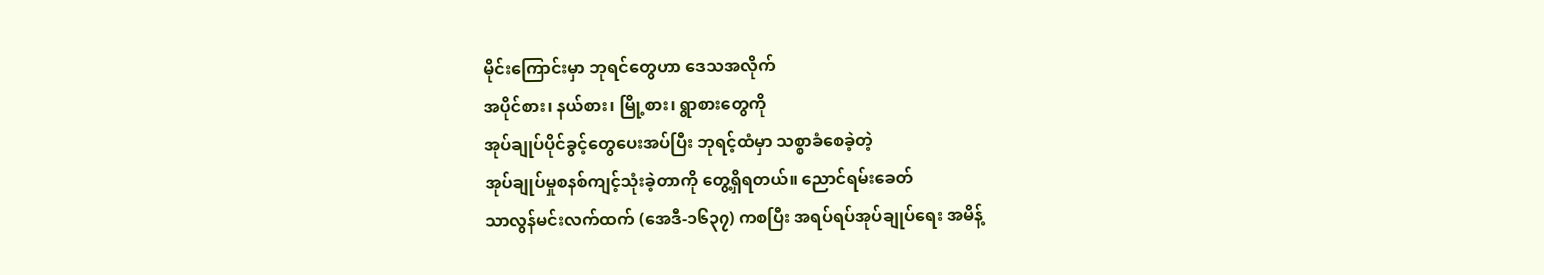မိုင်းကြောင်းမှာ ဘုရင်တွေဟာ ဒေသအလိုက်
အပိုင်စား၊ နယ်စား၊ မြို့စား၊ ရွာစားတွေကို
အုပ်ချုပ်ပိုင်ခွင့်တွေပေးအပ်ပြီး ဘုရင့်ထံမှာ သစ္စာခံစေခဲ့တဲ့
အုပ်ချုပ်မှုစနစ်ကျင့်သုံးခဲ့တာကို တွေ့ရှိရတယ်။ ညောင်ရမ်းခေတ်
သာလွန်မင်းလက်ထက် (အေဒီ-၁၆၃၇) ကစပြီး အရပ်ရပ်အုပ်ချုပ်ရေး အမိန့်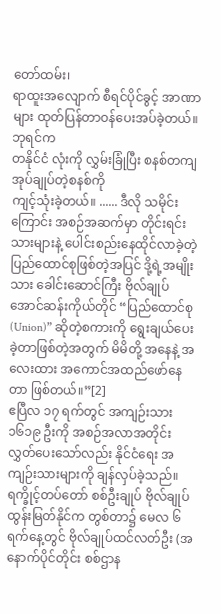တော်ထမ်း၊
ရာထူးအလျောက် စီရင်ပိုင်ခွင့် အာဏာများ ထုတ်ပြန်တာဝန်ပေးအပ်ခဲ့တယ်။ ဘုရင်က
တနိုင်ငံ လုံးကို လွှမ်းခြုံပြီး စနစ်တကျအုပ်ချုပ်တဲ့စနစ်ကို
ကျင့်သုံးခဲ့တယ်။ ...... ဒီလို သမိုင်းကြောင်း အစဉ်အဆက်မှာ တိုင်းရင်းသားများနဲ့ ပေါင်းစည်းနေထိုင်လာခဲ့တဲ့ ပြည်ထောင်စုဖြစ်တဲ့အပြင် ဒို့ရဲ့အမျိုးသား ခေါင်းဆောင်ကြီး ဗိုလ်ချုပ်အောင်ဆန်းကိုယ်တိုင် “ပြည်ထောင်စု (Union)” ဆိုတဲ့စကားကို ရွေးချယ်ပေးခဲ့တာဖြစ်တဲ့အတွက် မိမိတို့ အနေနဲ့ အလေးထား အကောင်အထည်ဖော်နေတာ ဖြစ်တယ်။”[2]
ဧပြီလ ၁၇ ရက်တွင် အကျဉ်းသား ၁၆၁၉ ဦးကို အစဉ်အလာအတိုင်း လွှတ်ပေးသော်လည်း နိုင်ငံရေး အကျဉ်းသားများကို ချန်လှပ်ခဲ့သည်။ ရက္ခိုင့်တပ်တော် စစ်ဦးချုပ် ဗိုလ်ချုပ်ထွန်းမြတ်နိုင်က တွစ်တာ၌ မေလ ၆ ရက်နေ့တွင် ဗိုလ်ချုပ်ထင်လတ်ဦး (အနောက်ပိုင်တိုင်း စစ်ဌာန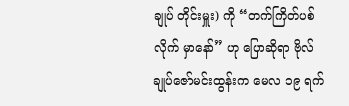ချုပ် တိုင်းမှူး) ကို “တက်ကြိတ်ပစ်လိုက် မှာနော်” ဟု ပြောဆိုရာ ဗိုလ်ချုပ်ဇော်မင်းထွန်းက မေလ ၁၉ ရက်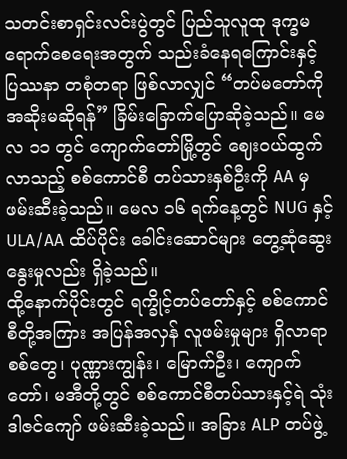သတင်းစာရှင်းလင်းပွဲတွင် ပြည်သူလူထု ဒုက္ခမရောက်စေရေးအတွက် သည်းခံနေရကြောင်းနှင့် ပြဿနာ တစုံတရာ ဖြစ်လာလျှင် “တပ်မတော်ကို အဆိုးမဆိုရန်” ခြိမ်းခြောက်ပြောဆိုခဲ့သည်။ မေလ ၁၁ တွင် ကျောက်တော်မြို့တွင် ဈေးဝယ်ထွက်လာသည့် စစ်ကောင်စီ တပ်သားနှစ်ဦးကို AA မှ ဖမ်းဆီးခဲ့သည်။ မေလ ၁၆ ရက်နေ့တွင် NUG နှင့် ULA/AA ထိပ်ပိုင်း ခေါင်းဆောင်များ တွေ့ဆုံဆွေးနွေးမှုလည်း ရှိခဲ့သည်။
ထို့နောက်ပိုင်းတွင် ရက္ခိုင့်တပ်တော်နှင့် စစ်ကောင်စီတို့အကြား အပြန်အလှန် လူဖမ်းမှုများ ရှိလာရာ စစ်တွေ၊ ပုဏ္ဏားကျွန်း၊ မြောက်ဦး၊ ကျောက်တော်၊ မအီတို့တွင် စစ်ကောင်စီတပ်သားနှင့်ရဲ သုံးဒါဇင်ကျော် ဖမ်းဆီးခဲ့သည်။ အခြား ALP တပ်ဖွဲ့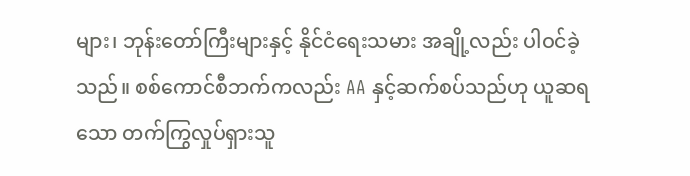များ၊ ဘုန်းတော်ကြီးများနှင့် နိုင်ငံရေးသမား အချို့လည်း ပါဝင်ခဲ့သည်။ စစ်ကောင်စီဘက်ကလည်း AA နှင့်ဆက်စပ်သည်ဟု ယူဆရသော တက်ကြွလှုပ်ရှားသူ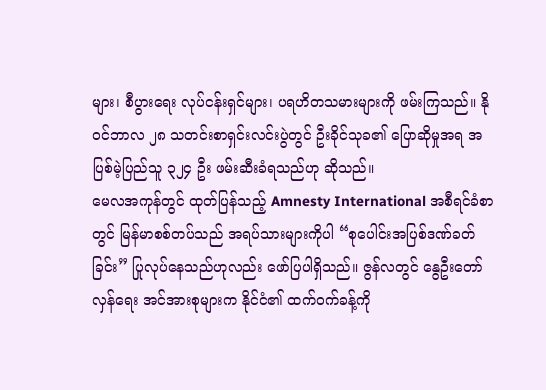များ၊ စီပွားရေး လုပ်ငန်းရှင်များ၊ ပရဟိတသမားများကို ဖမ်းကြသည်။ နိုဝင်ဘာလ ၂၈ သတင်းစာရှင်းလင်းပွဲတွင် ဦးခိုင်သုခ၏ ပြောဆိုမှုအရ အပြစ်မဲ့ပြည်သူ ၃၂၄ ဦး ဖမ်းဆီးခံရသည်ဟု ဆိုသည်။
မေလအကုန်တွင် ထုတ်ပြန်သည့် Amnesty International အစီရင်ခံစာတွင် မြန်မာစစ်တပ်သည် အရပ်သားများကိုပါ “စုပေါင်းအပြစ်ဒဏ်ခတ်ခြင်း” ပြုလုပ်နေသည်ဟုလည်း ဖော်ပြပါရှိသည်။ ဇွန်လတွင် နွေဦးတော်လှန်ရေး အင်အားစုများက နိုင်ငံ၏ ထက်ဝက်ခန့်ကို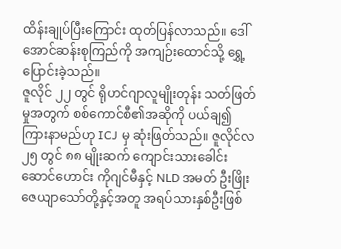ထိန်းချုပ်ပြီးကြောင်း ထုတ်ပြန်လာသည်။ ဒေါ်အောင်ဆန်းစုကြည်ကို အကျဉ်းထောင်သို့ ရွှေ့ပြောင်းခဲ့သည်။
ဇူလိုင် ၂၂ တွင် ရိုဟင်ဂျာလူမျိုးတုန်း သတ်ဖြတ်မှုအတွက် စစ်ကောင်စီ၏အဆိုကို ပယ်ချ၍ ကြားနာမည်ဟု ICJ မှ ဆုံးဖြတ်သည်။ ဇူလိုင်လ ၂၅ တွင် ၈၈ မျိုးဆက် ကျောင်းသားခေါင်းဆောင်ဟောင်း ကိုဂျင်မီနှင့် NLD အမတ် ဦးဖြိုးဇေယျာသော်တို့နှင့်အတူ အရပ်သားနှစ်ဦးဖြစ်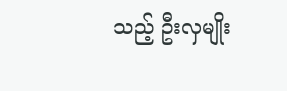သည့် ဦးလှမျိုး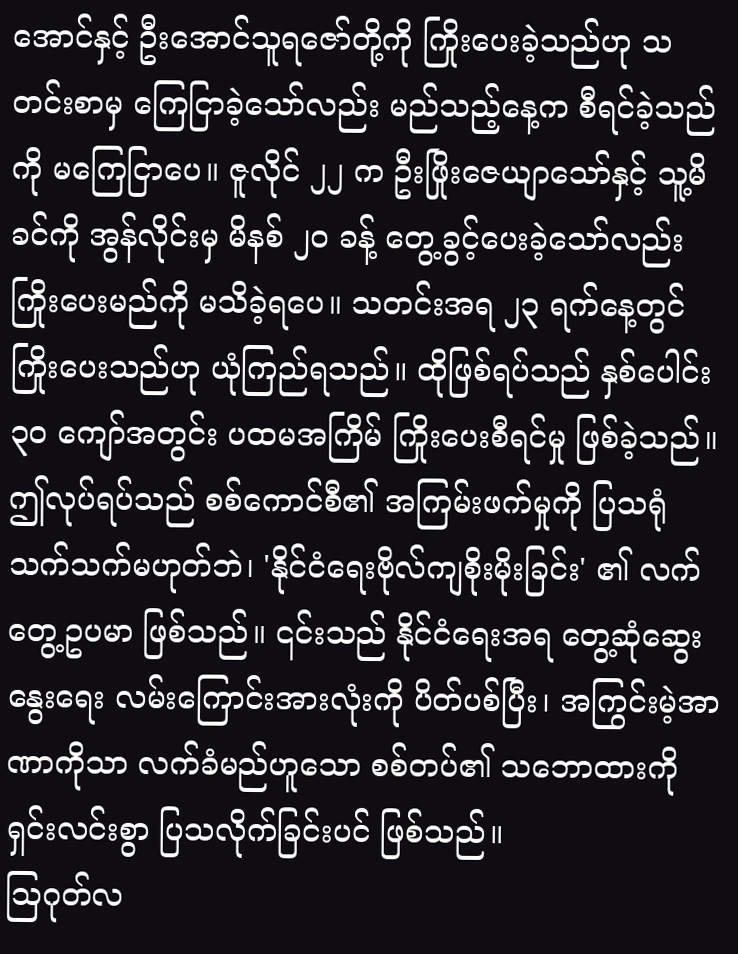အောင်နှင့် ဦးအောင်သူရဇော်တို့ကို ကြိုးပေးခဲ့သည်ဟု သတင်းစာမှ ကြေငြာခဲ့သော်လည်း မည်သည့်နေ့က စီရင်ခဲ့သည်ကို မကြေငြာပေ။ ဇူလိုင် ၂၂ က ဦးဖြိုးဇေယျာသော်နှင့် သူ့မိခင်ကို အွန်လိုင်းမှ မိနစ် ၂၀ ခန့် တွေ့ခွင့်ပေးခဲ့သော်လည်း ကြိုးပေးမည်ကို မသိခဲ့ရပေ။ သတင်းအရ ၂၃ ရက်နေ့တွင် ကြိုးပေးသည်ဟု ယုံကြည်ရသည်။ ထိုဖြစ်ရပ်သည် နှစ်ပေါင်း ၃၀ ကျော်အတွင်း ပထမအကြိမ် ကြိုးပေးစီရင်မှု ဖြစ်ခဲ့သည်။ ဤလုပ်ရပ်သည် စစ်ကောင်စီ၏ အကြမ်းဖက်မှုကို ပြသရုံသက်သက်မဟုတ်ဘဲ၊ 'နိုင်ငံရေးဗိုလ်ကျစိုးမိုးခြင်း' ၏ လက်တွေ့ဥပမာ ဖြစ်သည်။ ၎င်းသည် နိုင်ငံရေးအရ တွေ့ဆုံဆွေးနွေးရေး လမ်းကြောင်းအားလုံးကို ပိတ်ပစ်ပြီး၊ အကြွင်းမဲ့အာဏာကိုသာ လက်ခံမည်ဟူသော စစ်တပ်၏ သဘောထားကို ရှင်းလင်းစွာ ပြသလိုက်ခြင်းပင် ဖြစ်သည်။
ဩဂုတ်လ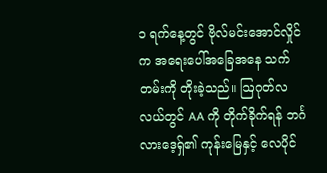၁ ရက်နေ့တွင် ဗိုလ်မင်းအောင်လှိုင်က အရေးပေါ်အခြေအနေ သက်တမ်းကို တိုးခဲ့သည်။ ဩဂုတ်လလယ်တွင် AA ကို တိုက်ခိုက်ရန် ဘင်္ဂလားဒေ့ရှ်၏ ကုန်းမြေနှင့် လေပိုင်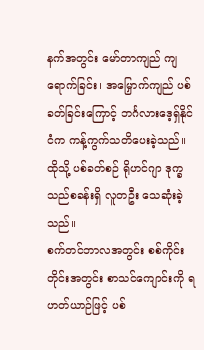နက်အတွင်း မော်တာကျည် ကျရောက်ခြင်း၊ အမြှောက်ကျည် ပစ်ခတ်ခြင်းကြောင့် ဘင်္ဂလားဒေ့ရှ်နိုင်ငံက ကန့်ကွက်သတိပေးခဲ့သည်။ ထိုသို့ ပစ်ခတ်စဉ် ရိုဟင်ဂျာ ဒုက္ခသည်စခန်းရှိ လူတဦး သေဆုံးခဲ့သည်။
စက်တင်ဘာလအတွင်း စစ်ကိုင်းတိုင်းအတွင်း စာသင်ကျောင်းကို ရဟတ်ယာဉ်ဖြင့် ပစ်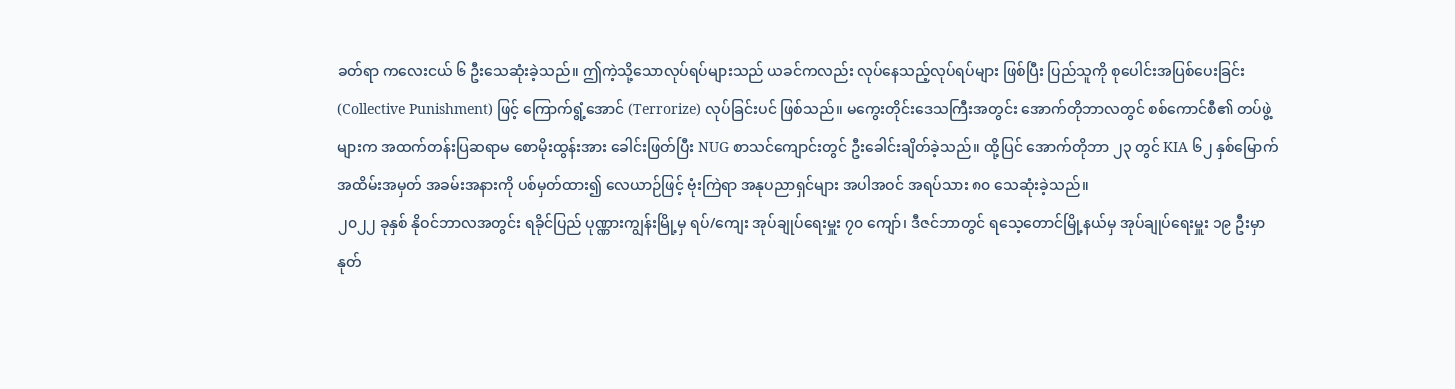ခတ်ရာ ကလေးငယ် ၆ ဦးသေဆုံးခဲ့သည်။ ဤကဲ့သို့သောလုပ်ရပ်များသည် ယခင်ကလည်း လုပ်နေသည့်လုပ်ရပ်များ ဖြစ်ပြီး ပြည်သူကို စုပေါင်းအပြစ်ပေးခြင်း (Collective Punishment) ဖြင့် ကြောက်ရွံ့အောင် (Terrorize) လုပ်ခြင်းပင် ဖြစ်သည်။ မကွေးတိုင်းဒေသကြီးအတွင်း အောက်တိုဘာလတွင် စစ်ကောင်စီ၏ တပ်ဖွဲ့များက အထက်တန်းပြဆရာမ စောမိုးထွန်းအား ခေါင်းဖြတ်ပြီး NUG စာသင်ကျောင်းတွင် ဦးခေါင်းချိတ်ခဲ့သည်။ ထို့ပြင် အောက်တိုဘာ ၂၃ တွင် KIA ၆၂ နှစ်မြောက် အထိမ်းအမှတ် အခမ်းအနားကို ပစ်မှတ်ထား၍ လေယာဉ်ဖြင့် ဗုံးကြဲရာ အနုပညာရှင်များ အပါအဝင် အရပ်သား ၈၀ သေဆုံးခဲ့သည်။
၂၀၂၂ ခုနှစ် နိုဝင်ဘာလအတွင်း ရခိုင်ပြည် ပုဏ္ဏားကျွန်းမြို့မှ ရပ်/ကျေး အုပ်ချုပ်ရေးမှူး ၇၀ ကျော်၊ ဒီဇင်ဘာတွင် ရသေ့တောင်မြို့နယ်မှ အုပ်ချုပ်ရေးမှူး ၁၉ ဦးမှာ နုတ်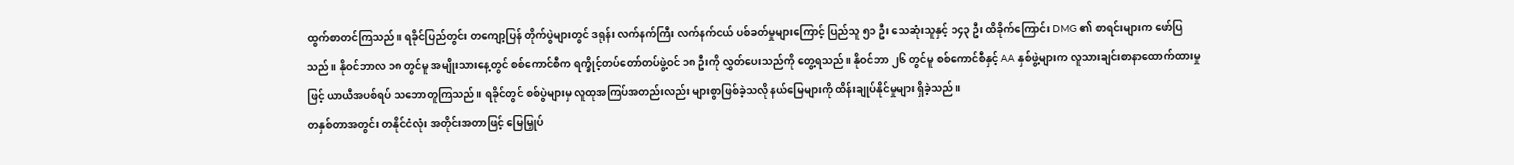ထွက်စာတင်ကြသည်။ ရခိုင်ပြည်တွင်း တကျော့ပြန် တိုက်ပွဲများတွင် ဒရုန်း လက်နက်ကြီး လက်နက်ငယ် ပစ်ခတ်မှုများကြောင့် ပြည်သူ ၅၁ ဦး သေဆုံးသူနှင့် ၁၄၃ ဦး ထိခိုက်ကြောင်း DMG ၏ စာရင်းများက ဖော်ပြသည်။ နိုဝင်ဘာလ ၁၈ တွင်မူ အမျိုးသားနေ့တွင် စစ်ကောင်စီက ရက္ခိုင့်တပ်တော်တပ်ဖွဲ့ဝင် ၁၈ ဦးကို လွှတ်ပေးသည်ကို တွေ့ရသည်။ နိုဝင်ဘာ ၂၆ တွင်မူ စစ်ကောင်စီနှင့် AA နှစ်ဖွဲ့များက လူသားချင်းစာနာထောက်ထားမှုဖြင့် ယာယီအပစ်ရပ် သဘောတူကြသည်။ ရခိုင်တွင် စစ်ပွဲများမှ လူထုအကြပ်အတည်းလည်း များစွာဖြစ်ခဲ့သလို နယ်မြေများကို ထိန်းချုပ်နိုင်မှုများ ရှိခဲ့သည်။
တနှစ်တာအတွင်း တနိုင်ငံလုံး အတိုင်းအတာဖြင့် မြေမြှုပ်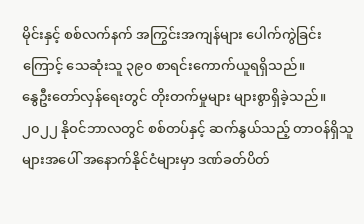မိုင်းနှင့် စစ်လက်နက် အကြွင်းအကျန်များ ပေါက်ကွဲခြင်းကြောင့် သေဆုံးသူ ၃၉၀ စာရင်းကောက်ယူရရှိသည်။
နွေဦးတော်လှန်ရေးတွင် တိုးတက်မှုများ များစွာရှိခဲ့သည်။ ၂၀၂၂ နိုဝင်ဘာလတွင် စစ်တပ်နှင့် ဆက်နွယ်သည့် တာဝန်ရှိသူများအပေါ် အနောက်နိုင်ငံများမှာ ဒဏ်ခတ်ပိတ်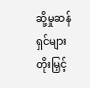ဆို့မှုဆန်ရှင်များ တိုးမြှင့်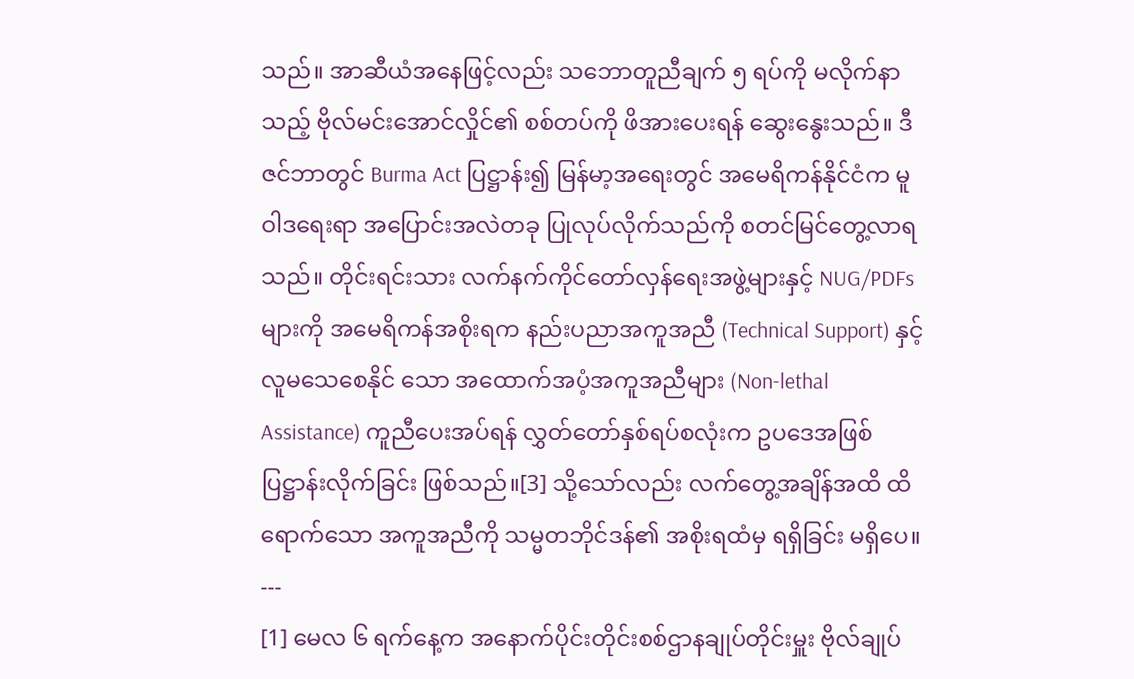သည်။ အာဆီယံအနေဖြင့်လည်း သဘောတူညီချက် ၅ ရပ်ကို မလိုက်နာသည့် ဗိုလ်မင်းအောင်လှိုင်၏ စစ်တပ်ကို ဖိအားပေးရန် ဆွေးနွေးသည်။ ဒီဇင်ဘာတွင် Burma Act ပြဋ္ဌာန်း၍ မြန်မာ့အရေးတွင် အမေရိကန်နိုင်ငံက မူဝါဒရေးရာ အပြောင်းအလဲတခု ပြုလုပ်လိုက်သည်ကို စတင်မြင်တွေ့လာရသည်။ တိုင်းရင်းသား လက်နက်ကိုင်တော်လှန်ရေးအဖွဲ့များနှင့် NUG/PDFs များကို အမေရိကန်အစိုးရက နည်းပညာအကူအညီ (Technical Support) နှင့် လူမသေစေနိုင် သော အထောက်အပံ့အကူအညီများ (Non-lethal Assistance) ကူညီပေးအပ်ရန် လွှတ်တော်နှစ်ရပ်စလုံးက ဥပဒေအဖြစ် ပြဋ္ဌာန်းလိုက်ခြင်း ဖြစ်သည်။[3] သို့သော်လည်း လက်တွေ့အချိန်အထိ ထိရောက်သော အကူအညီကို သမ္မတဘိုင်ဒန်၏ အစိုးရထံမှ ရရှိခြင်း မရှိပေ။
---
[1] မေလ ၆ ရက်နေ့က အနောက်ပိုင်းတိုင်းစစ်ဌာနချုပ်တိုင်းမှူး ဗိုလ်ချုပ်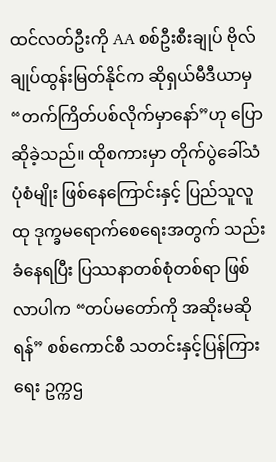ထင်လတ်ဦးကို AA စစ်ဦးစီးချုပ် ဗိုလ်ချုပ်ထွန်းမြတ်နိုင်က ဆိုရှယ်မီဒီယာမှ “တက်ကြိတ်ပစ်လိုက်မှာနော်”ဟု ပြောဆိုခဲ့သည်။ ထိုစကားမှာ တိုက်ပွဲခေါ်သံပုံစံမျိုး ဖြစ်နေကြောင်းနှင့် ပြည်သူလူထု ဒုက္ခမရောက်စေရေးအတွက် သည်းခံနေရပြီး ပြဿနာတစ်စုံတစ်ရာ ဖြစ်လာပါက “တပ်မတော်ကို အဆိုးမဆိုရန်” စစ်ကောင်စီ သတင်းနှင့်ပြန်ကြားရေး ဥက္ကဌ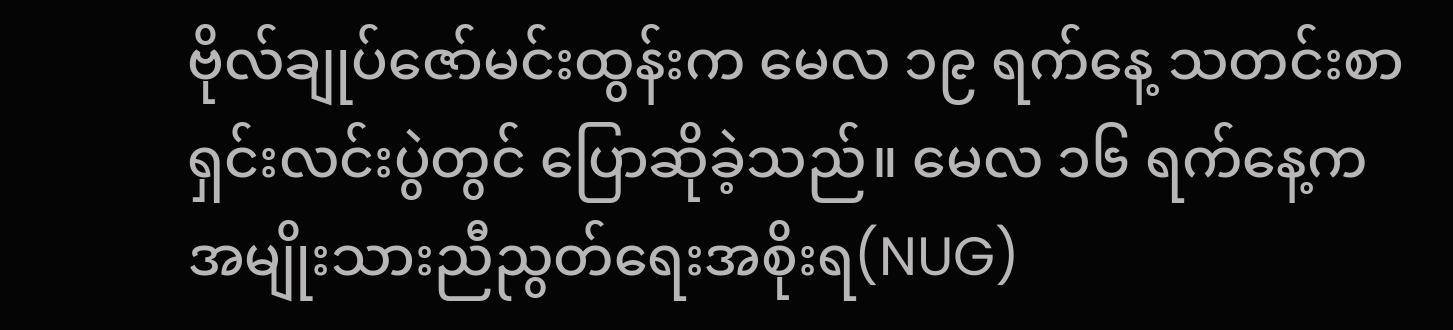ဗိုလ်ချုပ်ဇော်မင်းထွန်းက မေလ ၁၉ ရက်နေ့ သတင်းစာရှင်းလင်းပွဲတွင် ပြောဆိုခဲ့သည်။ မေလ ၁၆ ရက်နေ့က အမျိုးသားညီညွတ်ရေးအစိုးရ(NUG)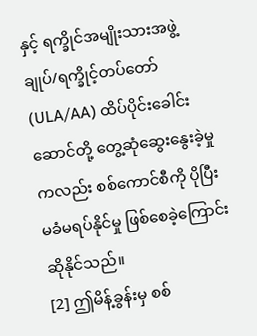နှင့် ရက္ခိုင်အမျိုးသားအဖွဲ့ချုပ်/ရက္ခိုင့်တပ်တော် (ULA/AA) ထိပ်ပိုင်းခေါင်းဆောင်တို့ တွေ့ဆုံဆွေးနွေးခဲ့မှုကလည်း စစ်ကောင်စီကို ပိုပြီး မခံမရပ်နိုင်မှု ဖြစ်စေခဲ့ကြောင်း ဆိုနိုင်သည်။
[2] ဤမိန့်ခွန်းမှ စစ်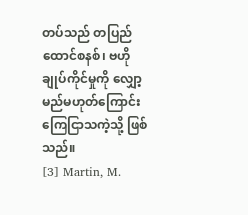တပ်သည် တပြည်ထောင်စနစ်၊ ဗဟိုချုပ်ကိုင်မှုကို လျှော့မည်မဟုတ်ကြောင်း ကြေငြာသကဲ့သို့ ဖြစ်သည်။
[3] Martin, M.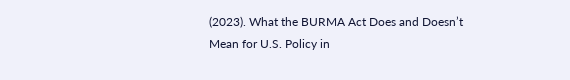(2023). What the BURMA Act Does and Doesn’t Mean for U.S. Policy in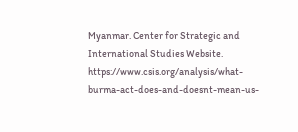Myanmar. Center for Strategic and International Studies Website. https://www.csis.org/analysis/what-burma-act-does-and-doesnt-mean-us-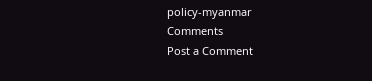policy-myanmar
Comments
Post a Comment